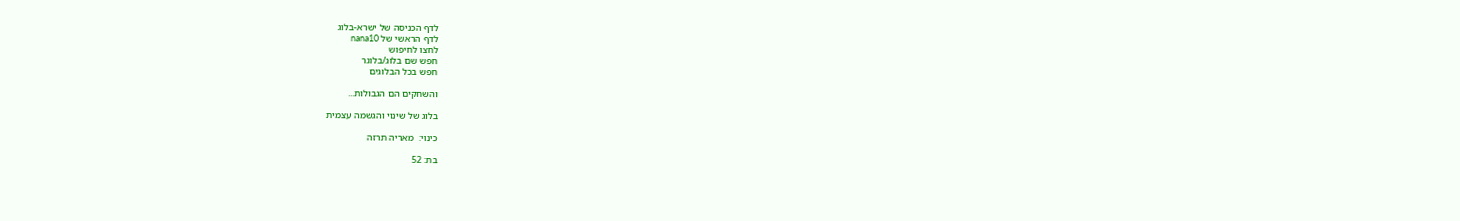לדף הכניסה של ישרא-בלוג
לדף הראשי של nana10
לחצו לחיפוש
חפש שם בלוג/בלוגר
חפש בכל הבלוגים

והשחקים הם הגבולות...

בלוג של שינוי והגשמה עצמית

כינוי:  מאריה תרזה

בת: 52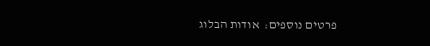פרטים נוספים:  אודות הבלוג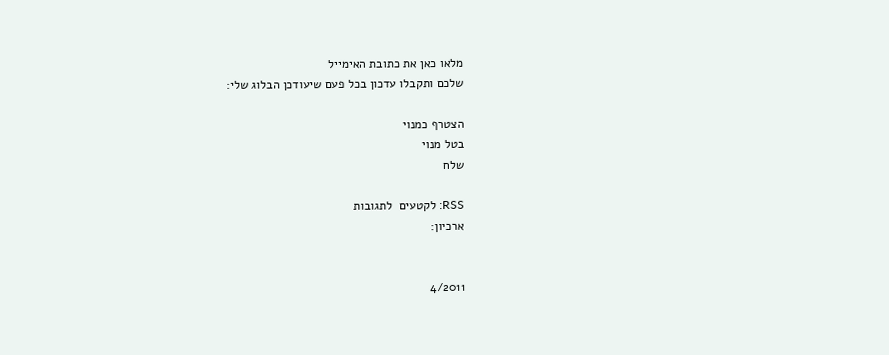מלאו כאן את כתובת האימייל
שלכם ותקבלו עדכון בכל פעם שיעודכן הבלוג שלי:

הצטרף כמנוי
בטל מנוי
שלח

RSS: לקטעים  לתגובות
ארכיון:


4/2011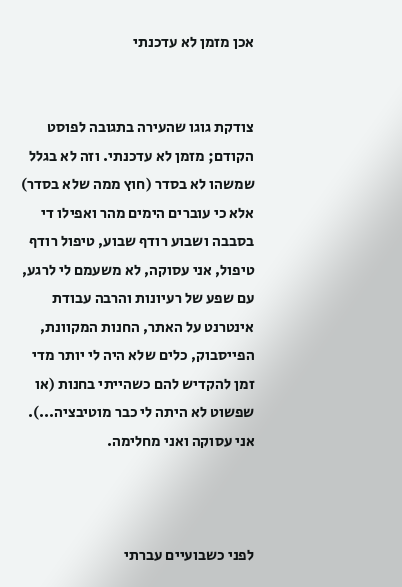אכן מזמן לא עדכנתי


צודקת גוגו שהעירה בתגובה לפוסט הקודם; מזמן לא עדכנתי. וזה לא בגלל שמשהו לא בסדר (חוץ ממה שלא בסדר) אלא כי עוברים הימים מהר ואפילו די בסבבה ושבוע רודף שבוע, טיפול רודף טיפול, אני עסוקה, לא משעמם לי לרגע, עם שפע של רעיונות והרבה עבודת אינטרנט על האתר, החנות המקוונת, הפייסבוק, כלים שלא היה לי יותר מדי זמן להקדיש להם כשהייתי בחנות (או שפשוט לא היתה לי כבר מוטיבציה...). אני עסוקה ואני מחלימה.



לפני כשבועיים עברתי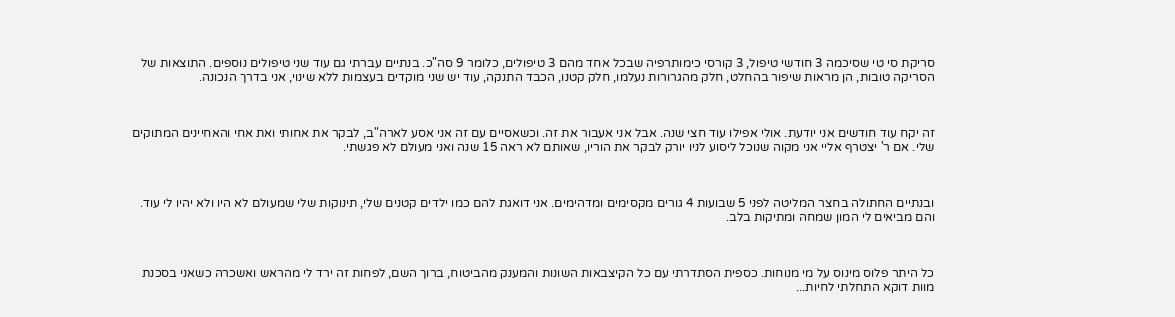סריקת סי טי שסיכמה 3 חודשי טיפול, 3 קורסי כימותרפיה שבכל אחד מהם 3 טיפולים, כלומר 9 סה"כ. בנתיים עברתי גם עוד שני טיפולים נוספים. התוצאות של הסריקה טובות, הן מראות שיפור בהחלט, חלק מהגרורות נעלמו, חלק קטנו, הכבד התנקה, עוד יש שני מוקדים בעצמות ללא שינוי, אני בדרך הנכונה.



זה יקח עוד חודשים אני יודעת. אולי אפילו עוד חצי שנה. אבל אני אעבור את זה. וכשאסיים עם זה אני אסע לארה"ב, לבקר את אחותי ואת אחי והאחיינים המתוקים שלי. אם ר' יצטרף אליי אני מקוה שנוכל ליסוע לניו יורק לבקר את הוריו, שאותם לא ראה 15 שנה ואני מעולם לא פגשתי.



ובנתיים החתולה בחצר המליטה לפני 5 שבועות 4 גורים מקסימים ומדהימים. אני דואגת להם כמו ילדים קטנים שלי, תינוקות שלי שמעולם לא היו ולא יהיו לי עוד. והם מביאים לי המון שמחה ומתיקות בלב.



כל היתר פלוס מינוס על מי מנוחות. כספית הסתדרתי עם כל הקיצבאות השונות והמענק מהביטוח, ברוך השם, לפחות זה ירד לי מהראש ואשכרה כשאני בסכנת מוות דוקא התחלתי לחיות...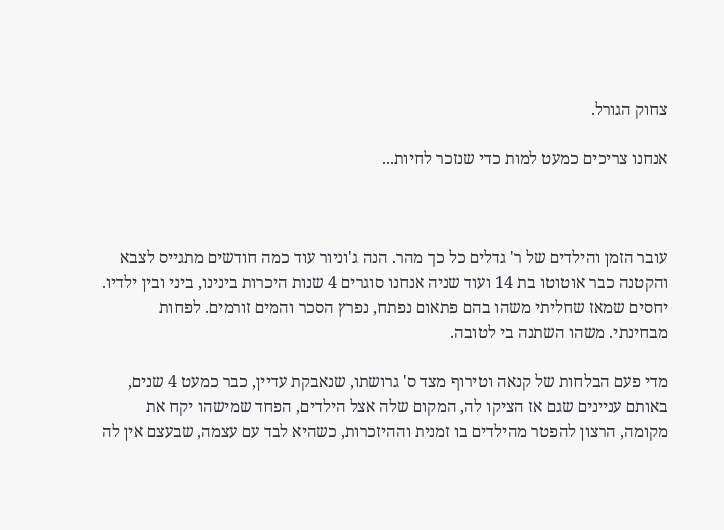צחוק הגורל.

אנחנו צריכים כמעט למות כדי שנזכר לחיות...



עובר הזמן והילדים של ר' גדלים כל כך מהר. הנה ג'וניור עוד כמה חודשים מתגייס לצבא והקטנה כבר אוטוטו בת 14 ועוד שניה אנחנו סוגרים 4 שנות היכרות בינינו, ביני ובין ילדיו. יחסים שמאז שחליתי משהו בהם פתאום נפתח, נפרץ הסכר והמים זורמים. לפחות מבחינתי. משהו השתנה בי לטובה.

מדי פעם הבלחות של קנאה וטירוף מצד ס' גרושתו, שנאבקת עדיין, כבר כמעט 4 שנים, באותם עניינים שגם אז הציקו לה, המקום שלה אצל הילדים, הפחד שמישהו יקח את מקומה, הרצון להפטר מהילדים בו זמנית וההיזכרות, כשהיא לבד עם עצמה, שבעצם אין לה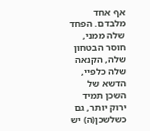אף אחד מלבדם. הפחד שלה ממני, חוסר הבטחון שלה, הקנאה שלה כלפיי, הדשא של השכן תמיד ירוק יותר, גם כשלשכן(ה) יש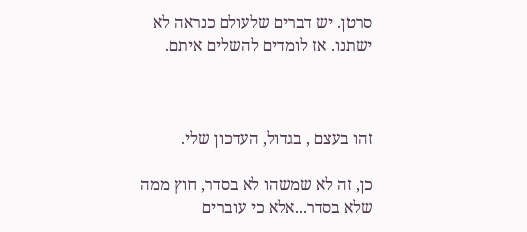סרטן. יש דברים שלעולם כנראה לא ישתנו. אז לומדים להשלים איתם.



זהו בעצם , בגדול, העדכון שלי.

כן, זה לא שמשהו לא בסדר, חוץ ממה שלא בסדר...אלא כי עוברים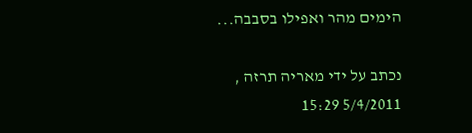הימים מהר ואפילו בסבבה...

נכתב על ידי מאריה תרזה , 5/4/2011 15:29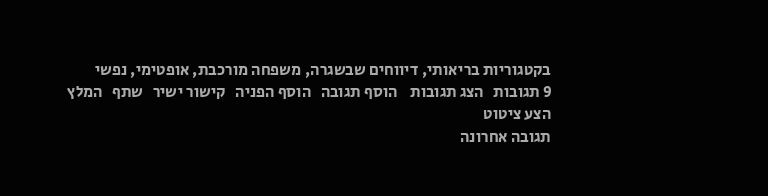בקטגוריות בריאותי, דיווחים שבשגרה, משפחה מורכבת, אופטימי, נפשי
9 תגובות   הצג תגובות    הוסף תגובה   הוסף הפניה   קישור ישיר   שתף   המלץ   הצע ציטוט
תגובה אחרונה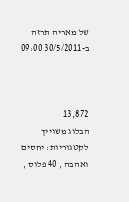של מאריה תרזה ב-30/5/2011 09:00



13,872
הבלוג משוייך לקטגוריות: יחסים ואהבה , 40 פלוס ,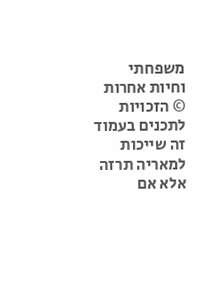משפחתי וחיות אחרות
© הזכויות לתכנים בעמוד זה שייכות למאריה תרזה אלא אם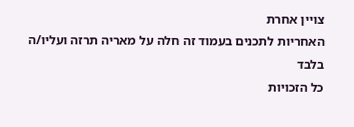צויין אחרת
האחריות לתכנים בעמוד זה חלה על מאריה תרזה ועליו/ה בלבד
כל הזכויות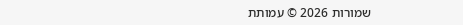שמורות 2026 © עמותת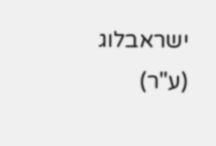ישראבלוג (ע"ר)